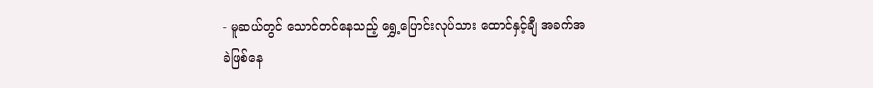- မူဆယ်တွင် သောင်တင်နေသည့် ရွှေ့ပြောင်းလုပ်သား ထောင်နှင့်ချီ အခက်အခဲဖြစ်နေ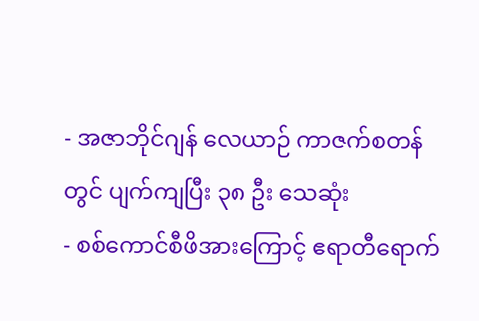- အဇာဘိုင်ဂျန် လေယာဉ် ကာဇက်စတန်တွင် ပျက်ကျပြီး ၃၈ ဦး သေဆုံး
- စစ်ကောင်စီဖိအားကြောင့် ဧရာတီရောက်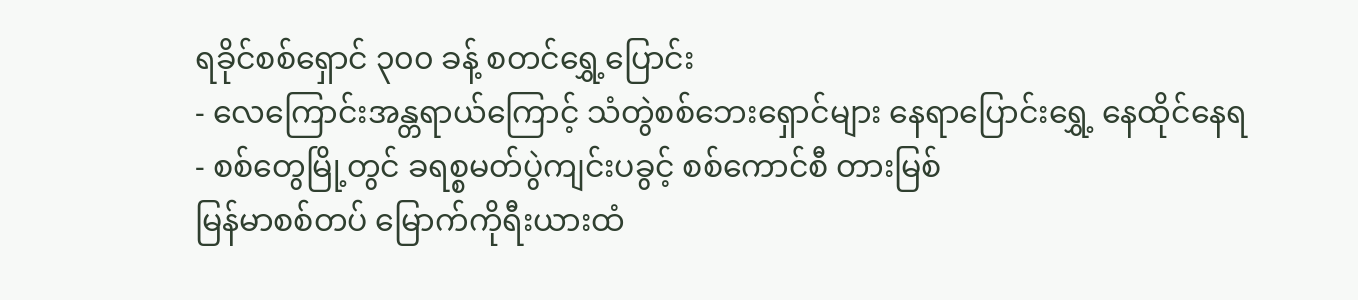ရခိုင်စစ်ရှောင် ၃၀၀ ခန့် စတင်ရွှေ့ပြောင်း
- လေကြောင်းအန္တရာယ်ကြောင့် သံတွဲစစ်ဘေးရှောင်များ နေရာပြောင်းရွှေ့ နေထိုင်နေရ
- စစ်တွေမြို့တွင် ခရစ္စမတ်ပွဲကျင်းပခွင့် စစ်ကောင်စီ တားမြစ်
မြန်မာစစ်တပ် မြောက်ကိုရီးယားထံ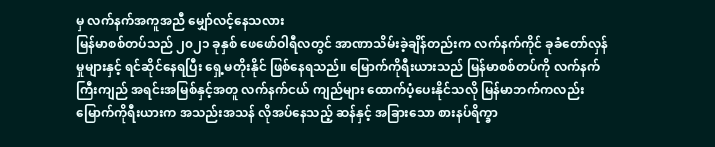မှ လက်နက်အကူအညီ မျှော်လင့်နေသလား
မြန်မာစစ်တပ်သည် ၂၀၂၁ ခုနှစ် ဖေဖော်ဝါရီလတွင် အာဏာသိမ်းခဲ့ချိန်တည်းက လက်နက်ကိုင် ခုခံတော်လှန်မှုများနှင့် ရင်ဆိုင်နေရပြီး ရှေ့မတိုးနိုင် ဖြစ်နေရသည်။ မြောက်ကိုရီးယားသည် မြန်မာစစ်တပ်ကို လက်နက်ကြီးကျည် အရင်းအမြစ်နှင့်အတူ လက်နက်ငယ် ကျည်များ ထောက်ပံ့ပေးနိုင်သလို မြန်မာဘက်ကလည်း မြောက်ကိုရီးယားက အသည်းအသန် လိုအပ်နေသည့် ဆန်နှင့် အခြားသော စားနပ်ရိက္ခာ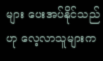များ ပေးအပ်နိုင်သည်ဟု လေ့လာသူများက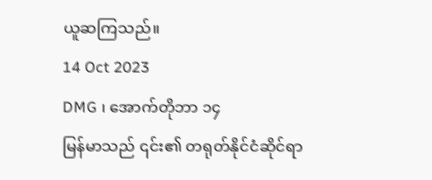ယူဆကြသည်။
14 Oct 2023
DMG ၊ အောက်တိုဘာ ၁၄
မြန်မာသည် ၎င်း၏ တရုတ်နိုင်ငံဆိုင်ရာ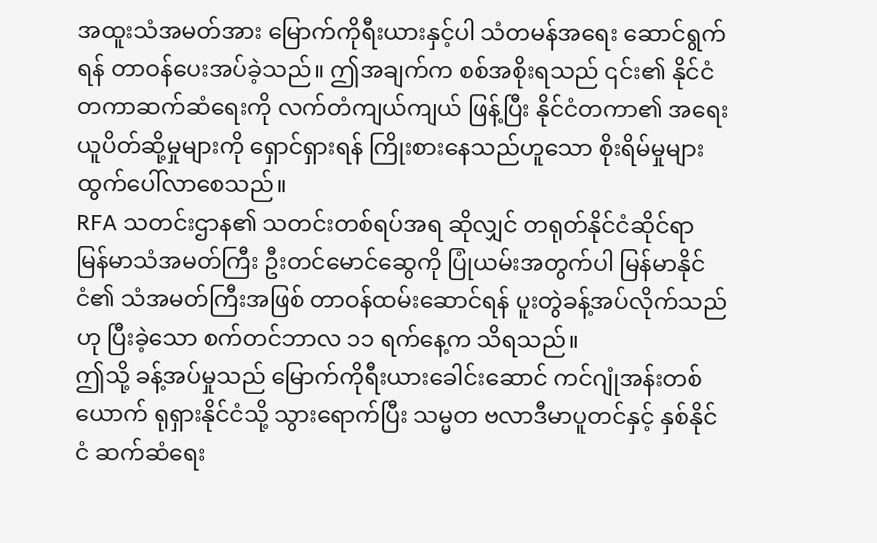အထူးသံအမတ်အား မြောက်ကိုရီးယားနှင့်ပါ သံတမန်အရေး ဆောင်ရွက်ရန် တာဝန်ပေးအပ်ခဲ့သည်။ ဤအချက်က စစ်အစိုးရသည် ၎င်း၏ နိုင်ငံတကာဆက်ဆံရေးကို လက်တံကျယ်ကျယ် ဖြန့်ပြီး နိုင်ငံတကာ၏ အရေးယူပိတ်ဆို့မှုများကို ရှောင်ရှားရန် ကြိုးစားနေသည်ဟူသော စိုးရိမ်မှုများ ထွက်ပေါ်လာစေသည်။
RFA သတင်းဌာန၏ သတင်းတစ်ရပ်အရ ဆိုလျှင် တရုတ်နိုင်ငံဆိုင်ရာ မြန်မာသံအမတ်ကြီး ဦးတင်မောင်ဆွေကို ပြုံယမ်းအတွက်ပါ မြန်မာနိုင်ငံ၏ သံအမတ်ကြီးအဖြစ် တာဝန်ထမ်းဆောင်ရန် ပူးတွဲခန့်အပ်လိုက်သည်ဟု ပြီးခဲ့သော စက်တင်ဘာလ ၁၁ ရက်နေ့က သိရသည်။
ဤသို့ ခန့်အပ်မှုသည် မြောက်ကိုရီးယားခေါင်းဆောင် ကင်ဂျုံအန်းတစ်ယောက် ရုရှားနိုင်ငံသို့ သွားရောက်ပြီး သမ္မတ ဗလာဒီမာပူတင်နှင့် နှစ်နိုင်ငံ ဆက်ဆံရေး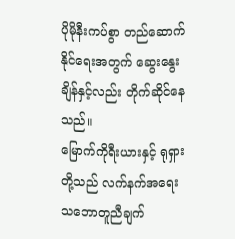ပိုမိုနီးကပ်စွာ တည်ဆောက်နိုင်ရေးအတွက် ဆွေးနွေးချိန်နှင့်လည်း တိုက်ဆိုင်နေသည်။
မြောက်ကိုရီးယားနှင့် ရုရှားတို့သည် လက်နက်အရေး သဘောတူညီချက်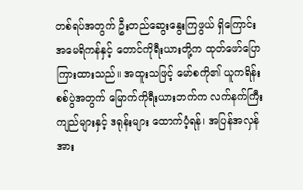တစ်ရပ်အတွက် ဦးတည်ဆွေးနွေးကြဖွယ် ရှိကြောင်း အမေရိကန်နှင့် တောင်ကိုရီးယားတို့က ထုတ်ဖော်ပြောကြားထားသည်။ အထူးသဖြင့် မော်စကို၏ ယူကရိန်းစစ်ပွဲအတွက် မြောက်ကိုရီးယားဘက်က လက်နက်ကြီးကျည်များနှင့် ဒရုန်းများ ထောက်ပံ့ရန်၊ အပြန်အလှန်အား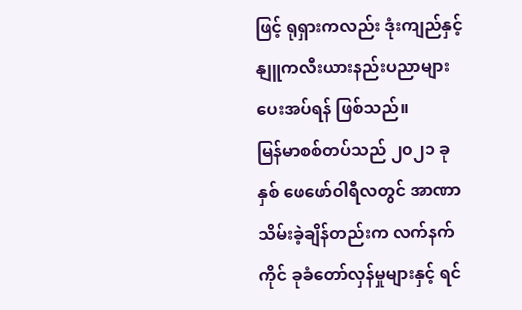ဖြင့် ရုရှားကလည်း ဒုံးကျည်နှင့် နျူကလီးယားနည်းပညာများ ပေးအပ်ရန် ဖြစ်သည်။
မြန်မာစစ်တပ်သည် ၂၀၂၁ ခုနှစ် ဖေဖော်ဝါရီလတွင် အာဏာသိမ်းခဲ့ချိန်တည်းက လက်နက်ကိုင် ခုခံတော်လှန်မှုများနှင့် ရင်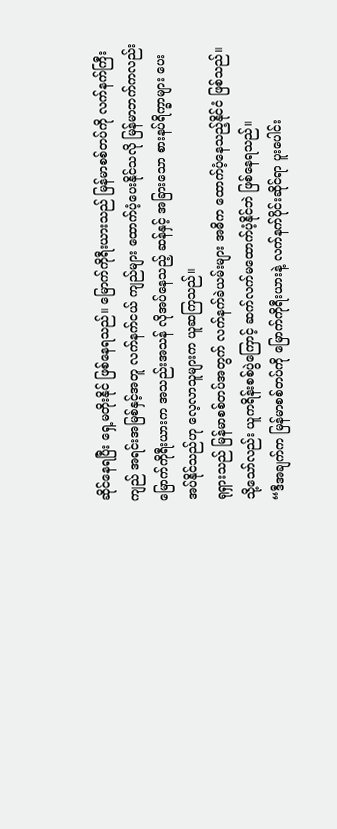ဆိုင်နေရပြီး ရှေ့မတိုးနိုင် ဖြစ်နေရသည်။ မြောက်ကိုရီးယားသည် မြန်မာစစ်တပ်ကို လက်နက်ကြီးကျည် အရင်းအမြစ်နှင့်အတူ လက်နက်ငယ် ကျည်များ ထောက်ပံ့ပေးနိုင်သလို မြန်မာဘက်ကလည်း မြောက်ကိုရီးယားက အသည်းအသန် လိုအပ်နေသည့် ဆန်နှင့် အခြားသော စားနပ်ရိက္ခာများ ပေးအပ်နိုင်သည်ဟု လေ့လာသူများက ယူဆကြသည်။
ရုရှားသည် မြန်မာစစ်တပ်အတွက် လက်နက်ခဲယမ်းများ အဓိက ထောက်ပံ့နေသည့်နိုင်ငံ ဖြစ်သည်။ သို့သော်လည်း ယူကရိန်းစစ်ပွဲကြောင့် ဆက်လက်မထောက်ပံ့နိုင်ဘဲ ဖြစ်နေရသည်။
“ဒီအချက်က မြန်မာစစ်တပ်ကို မြောက်ကိုရီးယားနဲ့ လက်နက်ပိုင်းဆိုင်ရာ ပူးပေါင်း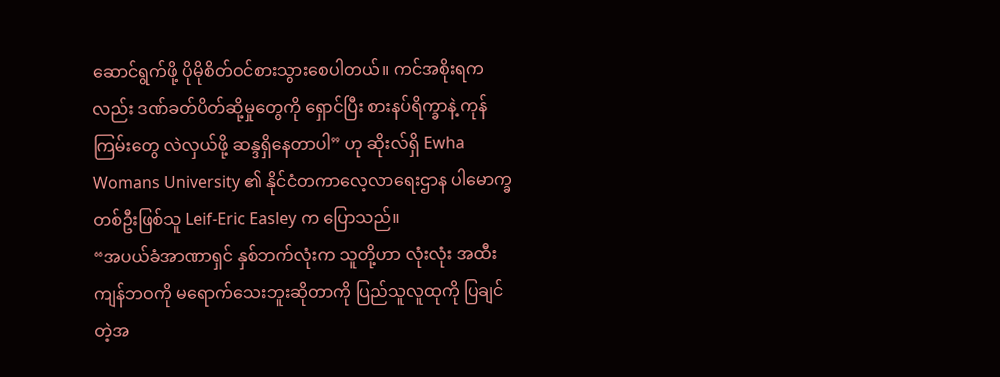ဆောင်ရွက်ဖို့ ပိုမိုစိတ်ဝင်စားသွားစေပါတယ်။ ကင်အစိုးရကလည်း ဒဏ်ခတ်ပိတ်ဆို့မှုတွေကို ရှောင်ပြီး စားနပ်ရိက္ခာနဲ့ ကုန်ကြမ်းတွေ လဲလှယ်ဖို့ ဆန္ဒရှိနေတာပါ” ဟု ဆိုးလ်ရှိ Ewha Womans University ၏ နိုင်ငံတကာလေ့လာရေးဌာန ပါမောက္ခတစ်ဦးဖြစ်သူ Leif-Eric Easley က ပြောသည်။
“အပယ်ခံအာဏာရှင် နှစ်ဘက်လုံးက သူတို့ဟာ လုံးလုံး အထီးကျန်ဘဝကို မရောက်သေးဘူးဆိုတာကို ပြည်သူလူထုကို ပြချင်တဲ့အ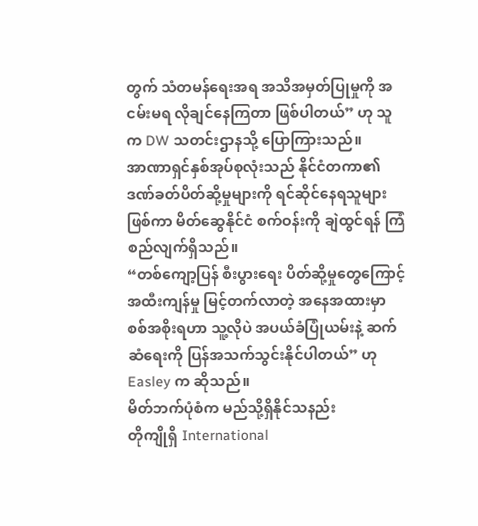တွက် သံတမန်ရေးအရ အသိအမှတ်ပြုမှုကို အငမ်းမရ လိုချင်နေကြတာ ဖြစ်ပါတယ်” ဟု သူက DW သတင်းဌာနသို့ ပြောကြားသည်။
အာဏာရှင်နှစ်အုပ်စုလုံးသည် နိုင်ငံတကာ၏ ဒဏ်ခတ်ပိတ်ဆို့မှုများကို ရင်ဆိုင်နေရသူများဖြစ်ကာ မိတ်ဆွေနိုင်ငံ စက်ဝန်းကို ချဲထွင်ရန် ကြံစည်လျက်ရှိသည်။
“တစ်ကျော့ပြန် စီးပွားရေး ပိတ်ဆို့မှုတွေကြောင့် အထီးကျန်မှု မြင့်တက်လာတဲ့ အနေအထားမှာ စစ်အစိုးရဟာ သူ့လိုပဲ အပယ်ခံပြုံယမ်းနဲ့ ဆက်ဆံရေးကို ပြန်အသက်သွင်းနိုင်ပါတယ်” ဟု Easley က ဆိုသည်။
မိတ်ဘက်ပုံစံက မည်သို့ရှိနိုင်သနည်း
တိုကျိုရှိ International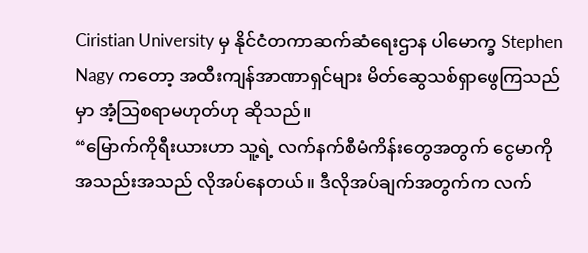Ciristian University မှ နိုင်ငံတကာဆက်ဆံရေးဌာန ပါမောက္ခ Stephen Nagy ကတော့ အထီးကျန်အာဏာရှင်များ မိတ်ဆွေသစ်ရှာဖွေကြသည်မှာ အံ့သြစရာမဟုတ်ဟု ဆိုသည်။
“မြောက်ကိုရီးယားဟာ သူ့ရဲ့ လက်နက်စီမံကိန်းတွေအတွက် ငွေမာကို အသည်းအသည် လိုအပ်နေတယ်။ ဒီလိုအပ်ချက်အတွက်က လက်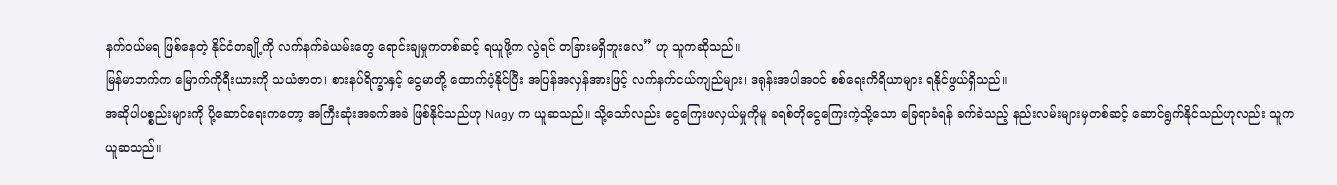နက်ဝယ်မရ ဖြစ်နေတဲ့ နိုင်ငံတချို့ကို လက်နက်ခဲယမ်းတွေ ရောင်းချမှုကတစ်ဆင့် ရယူဖို့က လွဲရင် တခြားမရှိဘူးလေ” ဟု သူကဆိုသည်။
မြန်မာဘက်က မြောက်ကိုရီးယားကို သယံဇာတ၊ စားနပ်ရိက္ခာနှင့် ငွေမာတို့ ထောက်ပံ့နိုင်ပြီး အပြန်အလှန်အားဖြင့် လက်နက်ငယ်ကျည်များ၊ ဒရုန်းအပါအဝင် စစ်ရေးကိရိယာများ ရနိုင်ဖွယ်ရှိသည်။
အဆိုပါပစ္စည်းများကို ပို့ဆောင်ရေးကတော့ အကြီးဆုံးအခက်အခဲ ဖြစ်နိုင်သည်ဟု Nagy က ယူဆသည်။ သို့သော်လည်း ငွေကြေးဖလှယ်မှုကိုမူ ခရစ်တိုငွေကြေးကဲ့သို့သော ခြေရာခံရန် ခက်ခဲသည့် နည်းလမ်းများမှတစ်ဆင့် ဆောင်ရွက်နိုင်သည်ဟုလည်း သူက ယူဆသည်။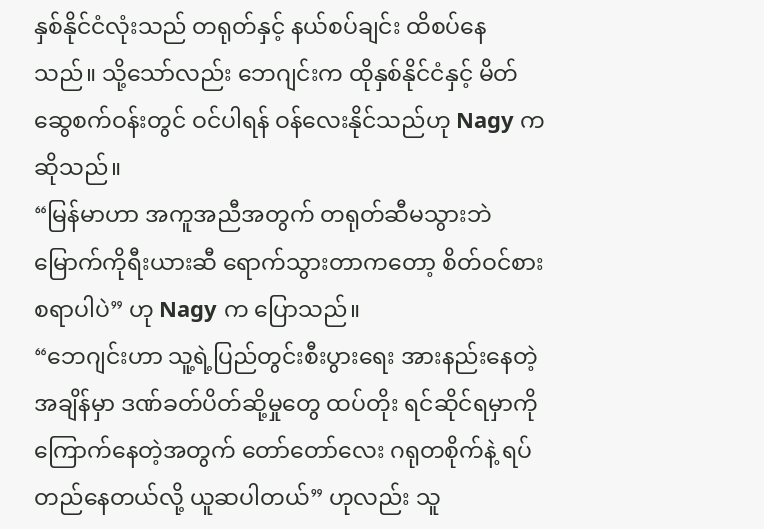နှစ်နိုင်ငံလုံးသည် တရုတ်နှင့် နယ်စပ်ချင်း ထိစပ်နေသည်။ သို့သော်လည်း ဘေဂျင်းက ထိုနှစ်နိုင်ငံနှင့် မိတ်ဆွေစက်ဝန်းတွင် ဝင်ပါရန် ဝန်လေးနိုင်သည်ဟု Nagy က ဆိုသည်။
“မြန်မာဟာ အကူအညီအတွက် တရုတ်ဆီမသွားဘဲ မြောက်ကိုရီးယားဆီ ရောက်သွားတာကတော့ စိတ်ဝင်စားစရာပါပဲ” ဟု Nagy က ပြောသည်။
“ဘေဂျင်းဟာ သူ့ရဲ့ပြည်တွင်းစီးပွားရေး အားနည်းနေတဲ့ အချိန်မှာ ဒဏ်ခတ်ပိတ်ဆို့မှုတွေ ထပ်တိုး ရင်ဆိုင်ရမှာကို ကြောက်နေတဲ့အတွက် တော်တော်လေး ဂရုတစိုက်နဲ့ ရပ်တည်နေတယ်လို့ ယူဆပါတယ်” ဟုလည်း သူ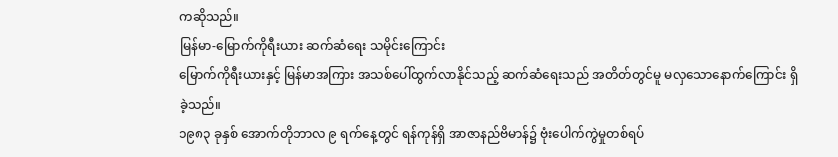ကဆိုသည်။
မြန်မာ-မြောက်ကိုရီးယား ဆက်ဆံရေး သမိုင်းကြောင်း
မြောက်ကိုရီးယားနှင့် မြန်မာအကြား အသစ်ပေါ်ထွက်လာနိုင်သည့် ဆက်ဆံရေးသည် အတိတ်တွင်မူ မလှသောနောက်ကြောင်း ရှိခဲ့သည်။
၁၉၈၃ ခုနှစ် အောက်တိုဘာလ ၉ ရက်နေ့တွင် ရန်ကုန်ရှိ အာဇာနည်ဗိမာန်၌ ဗုံးပေါက်ကွဲမှုတစ်ရပ်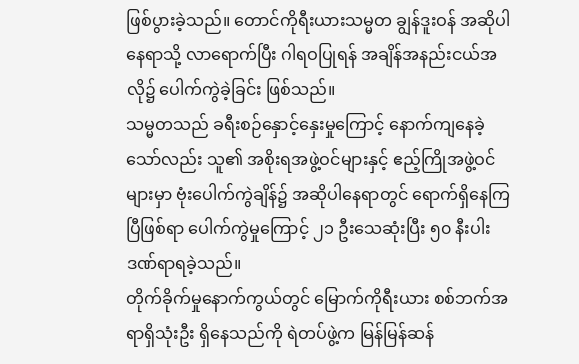ဖြစ်ပွားခဲ့သည်။ တောင်ကိုရီးယားသမ္မတ ချွန်ဒူးဝန် အဆိုပါနေရာသို့ လာရောက်ပြီး ဂါရဝပြုရန် အချိန်အနည်းငယ်အလို၌ ပေါက်ကွဲခဲ့ခြင်း ဖြစ်သည်။
သမ္မတသည် ခရီးစဉ်နှောင့်နှေးမှုကြောင့် နောက်ကျနေခဲ့သော်လည်း သူ၏ အစိုးရအဖွဲ့ဝင်များနှင့် ဧည့်ကြိုအဖွဲ့ဝင်များမှာ ဗုံးပေါက်ကွဲချိန်၌ အဆိုပါနေရာတွင် ရောက်ရှိနေကြပြီဖြစ်ရာ ပေါက်ကွဲမှုကြောင့် ၂၁ ဦးသေဆုံးပြီး ၅၀ နီးပါး ဒဏ်ရာရခဲ့သည်။
တိုက်ခိုက်မှုနောက်ကွယ်တွင် မြောက်ကိုရီးယား စစ်ဘက်အရာရှိသုံးဦး ရှိနေသည်ကို ရဲတပ်ဖွဲ့က မြန်မြန်ဆန်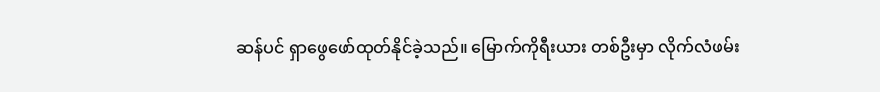ဆန်ပင် ရှာဖွေဖော်ထုတ်နိုင်ခဲ့သည်။ မြောက်ကိုရီးယား တစ်ဦးမှာ လိုက်လံဖမ်း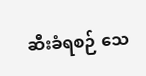ဆီးခံရစဉ် သေ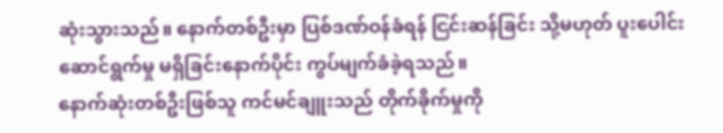ဆုံးသွားသည်။ နောက်တစ်ဦးမှာ ပြစ်ဒဏ်ဝန်ခံရန် ငြင်းဆန်ခြင်း သို့မဟုတ် ပူးပေါင်းဆောင်ရွက်မှု မရှိခြင်းနောက်ပိုင်း ကွပ်မျက်ခံခဲ့ရသည်။
နောက်ဆုံးတစ်ဦးဖြစ်သူ ကင်မင်ချူးသည် တိုက်ခိုက်မှုကို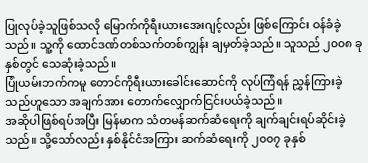ပြုလုပ်ခဲ့သူဖြစ်သလို မြောက်ကိုရီးယားအေးဂျင့်လည်း ဖြစ်ကြောင်း ဝန်ခံခဲ့သည်။ သူ့ကို ထောင်ဒဏ်တစ်သက်တစ်ကျွန်း ချမှတ်ခဲ့သည်။ သူသည် ၂၀၀၈ ခုနှစ်တွင် သေဆုံးခဲ့သည်။
ပြုံယမ်းဘက်ကမူ တောင်ကိုရီးယားခေါင်းဆောင်ကို လုပ်ကြံရန် ညွှန်ကြားခဲ့သည်ဟူသော အချက်အား တောက်လျှောက်ငြင်းပယ်ခဲ့သည်။
အဆိုပါဖြစ်ရပ်အပြီး မြန်မာက သံတမန်ဆက်ဆံရေးကို ချက်ချင်းရပ်ဆိုင်းခဲ့သည်။ သို့သော်လည်း နှစ်နိုင်ငံအကြား ဆက်ဆံရေးကို ၂၀၀၇ ခုနှစ်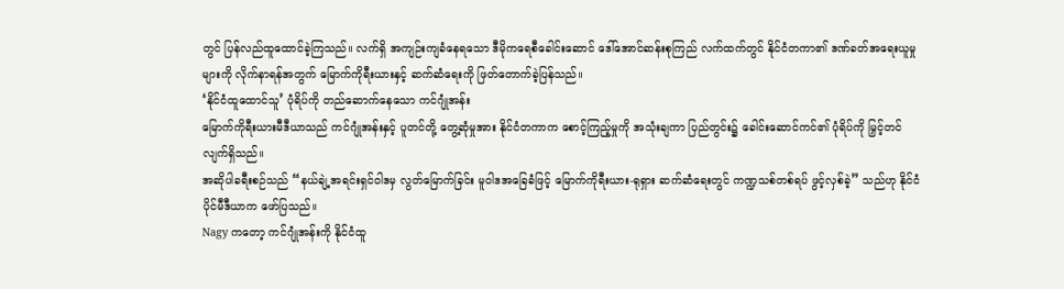တွင် ပြန်လည်ထူထောင်ခဲ့ကြသည်။ လက်ရှိ အကျဉ်းကျခံနေရသော ဒီမိုကရေစီခေါင်းဆောင် ဒေါ်အောင်ဆန်းစုကြည် လက်ထက်တွင် နိုင်ငံတကာ၏ ဒဏ်ခတ်အရေးယူမှုများကို လိုက်နာရန်အတွက် မြောက်ကိုရီးယားနှင့် ဆက်ဆံရေးကို ဖြတ်တောက်ခဲ့ပြန်သည်။
‘နိုင်ငံထူထောင်သူ’ ပုံရိပ်ကို တည်ဆောက်နေသော ကင်ဂျုံအန်း
မြောက်ကိုရီးယားမီဒီယာသည် ကင်ဂျုံအန်းနှင့် ပူတင်တို့ တွေ့ဆုံမှုအား နိုင်ငံတကာက စောင့်ကြည့်မှုကို အသုံးချကာ ပြည်တွင်း၌ ခေါင်းဆောင်ကင်၏ ပုံရိပ်ကို မြှင့်တင်လျက်ရှိသည်။
အဆိုပါခရီးစဉ်သည် “နယ်ချဲ့အရင်းရှင်ဝါဒမှ လွတ်မြောက်ခြင်း မူဝါဒအခြေခံဖြင့် မြောက်ကိုရီးယား-ရုရှား ဆက်ဆံရေးတွင် ကဏ္ဍသစ်တစ်ရပ် ဖွင့်လှစ်ခဲ့” သည်ဟု နိုင်ငံပိုင်မီဒီယာက ဖော်ပြသည်။
Nagy ကတော့ ကင်ဂျုံအန်းကို နိုင်ငံထူ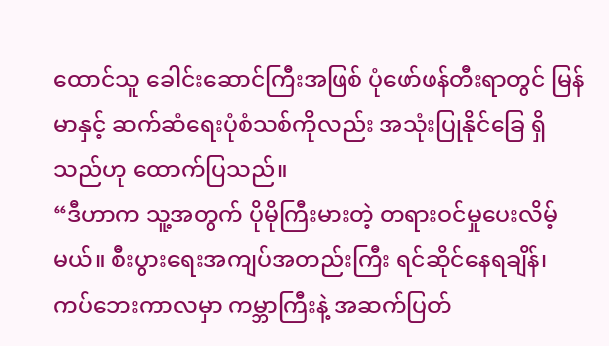ထောင်သူ ခေါင်းဆောင်ကြီးအဖြစ် ပုံဖော်ဖန်တီးရာတွင် မြန်မာနှင့် ဆက်ဆံရေးပုံစံသစ်ကိုလည်း အသုံးပြုနိုင်ခြေ ရှိသည်ဟု ထောက်ပြသည်။
“ဒီဟာက သူ့အတွက် ပိုမိုကြီးမားတဲ့ တရားဝင်မှုပေးလိမ့်မယ်။ စီးပွားရေးအကျပ်အတည်းကြီး ရင်ဆိုင်နေရချိန်၊ ကပ်ဘေးကာလမှာ ကမ္ဘာကြီးနဲ့ အဆက်ပြတ်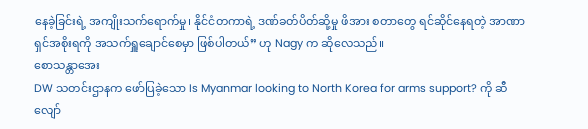နေခဲ့ခြင်းရဲ့ အကျိုးသက်ရောက်မှု၊ နိုင်ငံတကာရဲ့ ဒဏ်ခတ်ပိတ်ဆို့မှု ဖိအား စတာတွေ ရင်ဆိုင်နေရတဲ့ အာဏာရှင်အစိုးရကို အသက်ရှူချောင်စေမှာ ဖြစ်ပါတယ်” ဟု Nagy က ဆိုလေသည်။
စောသန္တာအေး
DW သတင်းဌာနက ဖော်ပြခဲ့သော Is Myanmar looking to North Korea for arms support? ကို ဆီလျော်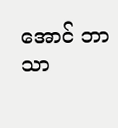အောင် ဘာသာ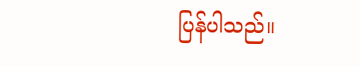ပြန်ပါသည်။